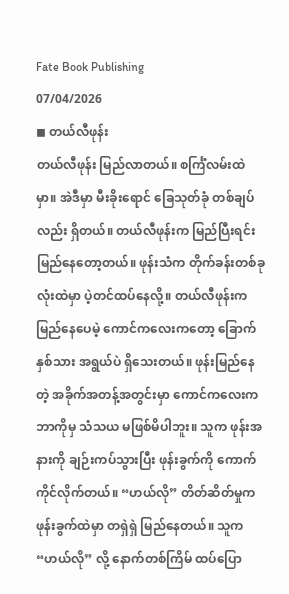Fate Book Publishing
07/04/2026
◼ တယ်လီဖုန်း
တယ်လီဖုန်း မြည်လာတယ်။ စင်္ကြံလမ်းထဲမှာ။ အဲဒီမှာ မီးခိုးရောင် ခြေသုတ်ခုံ တစ်ချပ်လည်း ရှိတယ်။ တယ်လီဖုန်းက မြည်ပြီးရင်း မြည်နေတော့တယ်။ ဖုန်းသံက တိုက်ခန်းတစ်ခုလုံးထဲမှာ ပဲ့တင်ထပ်နေလို့။ တယ်လီဖုန်းက မြည်နေပေမဲ့ ကောင်ကလေးကတော့ ခြောက်နှစ်သား အရွယ်ပဲ ရှိသေးတယ်။ ဖုန်းမြည်နေတဲ့ အခိုက်အတန့်အတွင်းမှာ ကောင်ကလေးက ဘာကိုမှ သံသယ မဖြစ်မိပါဘူး။ သူက ဖုန်းအနားကို ချဉ်းကပ်သွားပြီး ဖုန်းခွက်ကို ကောက်ကိုင်လိုက်တယ်။ “ဟယ်လို” တိတ်ဆိတ်မှုက ဖုန်းခွက်ထဲမှာ တရှဲရှဲ မြည်နေတယ်။ သူက “ဟယ်လို” လို့ နောက်တစ်ကြိမ် ထပ်ပြော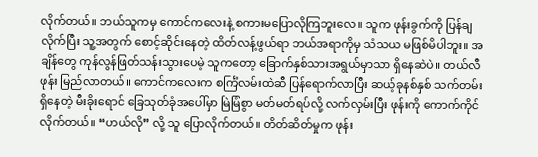လိုက်တယ်။ ဘယ်သူကမှ ကောင်ကလေးနဲ့ စကားမပြောလိုကြဘူးလေ။ သူက ဖုန်းခွက်ကို ပြန်ချလိုက်ပြီး သူ့အတွက် စောင့်ဆိုင်းနေတဲ့ ထိတ်လန့်ဖွယ်ရာ ဘယ်အရာကိုမှ သံသယ မဖြစ်မိပါဘူး။ အချိန်တွေ ကုန်လွန်ဖြတ်သန်းသွားပေမဲ့ သူကတော့ ခြောက်နှစ်သားအရွယ်မှာသာ ရှိနေဆဲပဲ။ တယ်လီဖုန်း မြည်လာတယ်။ ကောင်ကလေးက စင်္ကြံလမ်းထဲဆီ ပြန်ရောက်လာပြီး ဆယ့်ခုနစ်နှစ် သက်တမ်းရှိနေတဲ့ မီးခိုးရောင် ခြေသုတ်ခုံအပေါ်မှာ မြဲမြံစွာ မတ်မတ်ရပ်လို့ လက်လှမ်းပြီး ဖုန်းကို ကောက်ကိုင်လိုက်တယ်။ “ဟယ်လို” လို့ သူ ပြောလိုက်တယ်။ တိတ်ဆိတ်မှုက ဖုန်း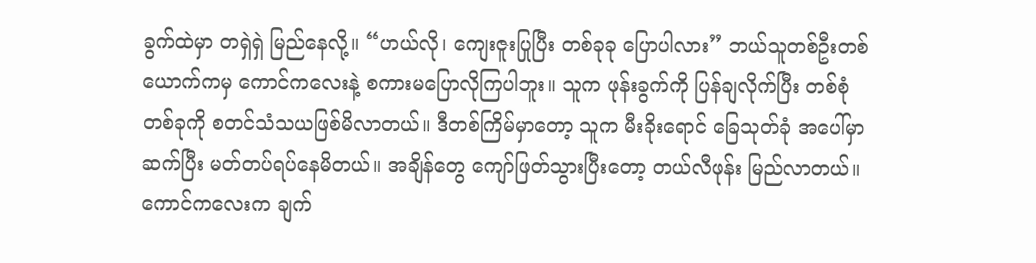ခွက်ထဲမှာ တရှဲရှဲ မြည်နေလို့။ “ဟယ်လို၊ ကျေးဇူးပြုပြီး တစ်ခုခု ပြောပါလား” ဘယ်သူတစ်ဦးတစ်ယောက်ကမှ ကောင်ကလေးနဲ့ စကားမပြောလိုကြပါဘူး။ သူက ဖုန်းခွက်ကို ပြန်ချလိုက်ပြီး တစ်စုံတစ်ခုကို စတင်သံသယဖြစ်မိလာတယ်။ ဒီတစ်ကြိမ်မှာတော့ သူက မီးခိုးရောင် ခြေသုတ်ခုံ အပေါ်မှာ ဆက်ပြီး မတ်တပ်ရပ်နေမိတယ်။ အချိန်တွေ ကျော်ဖြတ်သွားပြီးတော့ တယ်လီဖုန်း မြည်လာတယ်။ ကောင်ကလေးက ချက်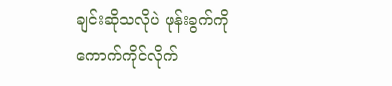ချင်းဆိုသလိုပဲ ဖုန်းခွက်ကို ကောက်ကိုင်လိုက်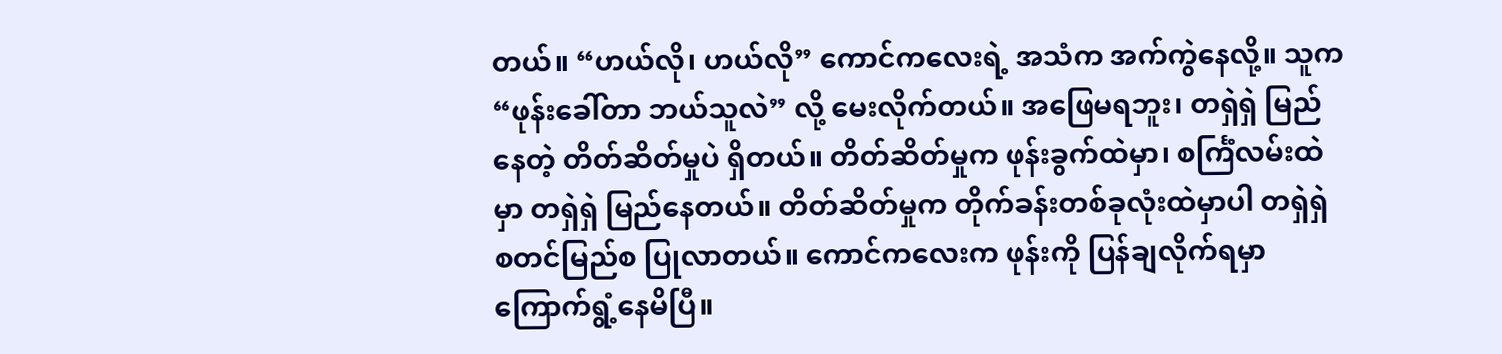တယ်။ “ဟယ်လို၊ ဟယ်လို” ကောင်ကလေးရဲ့ အသံက အက်ကွဲနေလို့။ သူက “ဖုန်းခေါ်တာ ဘယ်သူလဲ” လို့ မေးလိုက်တယ်။ အဖြေမရဘူး၊ တရှဲရှဲ မြည်နေတဲ့ တိတ်ဆိတ်မှုပဲ ရှိတယ်။ တိတ်ဆိတ်မှုက ဖုန်းခွက်ထဲမှာ၊ စင်္ကြံလမ်းထဲမှာ တရှဲရှဲ မြည်နေတယ်။ တိတ်ဆိတ်မှုက တိုက်ခန်းတစ်ခုလုံးထဲမှာပါ တရှဲရှဲ စတင်မြည်စ ပြုလာတယ်။ ကောင်ကလေးက ဖုန်းကို ပြန်ချလိုက်ရမှာ ကြောက်ရွံ့နေမိပြီ။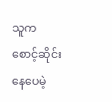သူက စောင့်ဆိုင်းနေပေမဲ့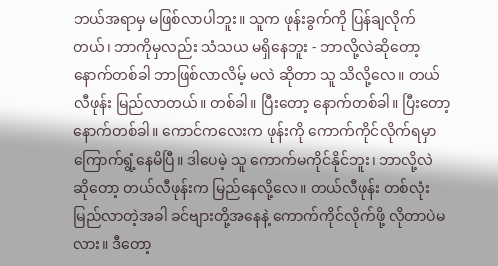ဘယ်အရာမှ မဖြစ်လာပါဘူး။ သူက ဖုန်းခွက်ကို ပြန်ချလိုက်တယ်၊ ဘာကိုမှလည်း သံသယ မရှိနေဘူး - ဘာလို့လဲဆိုတော့ နောက်တစ်ခါ ဘာဖြစ်လာလိမ့် မလဲ ဆိုတာ သူ သိလို့လေ။ တယ်လီဖုန်း မြည်လာတယ်။ တစ်ခါ။ ပြီးတော့ နောက်တစ်ခါ။ ပြီးတော့ နောက်တစ်ခါ။ ကောင်ကလေးက ဖုန်းကို ကောက်ကိုင်လိုက်ရမှာ ကြောက်ရွံ့နေမိပြီ။ ဒါပေမဲ့ သူ ကောက်မကိုင်နိုင်ဘူး၊ ဘာလို့လဲ ဆိုတော့ တယ်လီဖုန်းက မြည်နေလို့လေ။ တယ်လီဖုန်း တစ်လုံး မြည်လာတဲ့အခါ ခင်ဗျားတို့အနေနဲ့ ကောက်ကိုင်လိုက်ဖို့ လိုတာပဲမလား။ ဒီတော့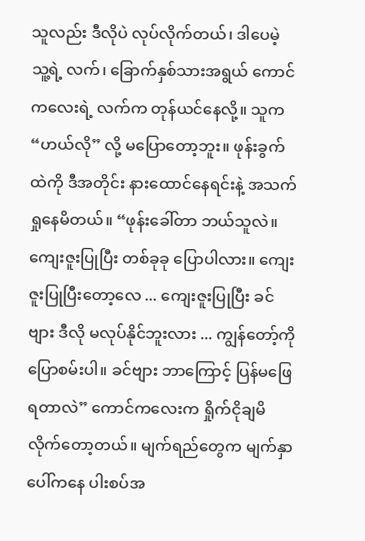သူလည်း ဒီလိုပဲ လုပ်လိုက်တယ်၊ ဒါပေမဲ့ သူ့ရဲ့ လက်၊ ခြောက်နှစ်သားအရွယ် ကောင်ကလေးရဲ့ လက်က တုန်ယင်နေလို့။ သူက “ဟယ်လို” လို့ မပြောတော့ဘူး။ ဖုန်းခွက်ထဲကို ဒီအတိုင်း နားထောင်နေရင်းနဲ့ အသက်ရှုနေမိတယ်။ “ဖုန်းခေါ်တာ ဘယ်သူလဲ။ ကျေးဇူးပြုပြီး တစ်ခုခု ပြောပါလား။ ကျေးဇူးပြုပြီးတော့လေ ... ကျေးဇူးပြုပြီး ခင်ဗျား ဒီလို မလုပ်နိုင်ဘူးလား ... ကျွန်တော့်ကို ပြောစမ်းပါ။ ခင်ဗျား ဘာကြောင့် ပြန်မဖြေရတာလဲ” ကောင်ကလေးက ရှိုက်ငိုချမိလိုက်တော့တယ်။ မျက်ရည်တွေက မျက်နှာပေါ်ကနေ ပါးစပ်အ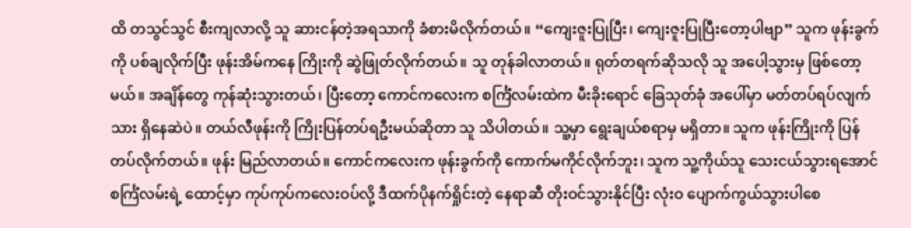ထိ တသွင်သွင် စီးကျလာလို့ သူ ဆားငန်တဲ့အရသာကို ခံစားမိလိုက်တယ်။ “ကျေးဇူးပြုပြီး၊ ကျေးဇူးပြုပြီးတော့ပါဗျာ” သူက ဖုန်းခွက်ကို ပစ်ချလိုက်ပြီး ဖုန်းအိမ်ကနေ ကြိုးကို ဆွဲဖြုတ်လိုက်တယ်။ သူ တုန်ခါလာတယ်။ ရုတ်တရက်ဆိုသလို သူ အပေါ့သွားမှ ဖြစ်တော့မယ်။ အချိန်တွေ ကုန်ဆုံးသွားတယ်၊ ပြီးတော့ ကောင်ကလေးက စင်္ကြံလမ်းထဲက မီးခိုးရောင် ခြေသုတ်ခုံ အပေါ်မှာ မတ်တပ်ရပ်လျက်သား ရှိနေဆဲပဲ။ တယ်လီဖုန်းကို ကြိုးပြန်တပ်ရဦးမယ်ဆိုတာ သူ သိပါတယ်။ သူ့မှာ ရွေးချယ်စရာမှ မရှိတာ။ သူက ဖုန်းကြိုးကို ပြန်တပ်လိုက်တယ်။ ဖုန်း မြည်လာတယ်။ ကောင်ကလေးက ဖုန်းခွက်ကို ကောက်မကိုင်လိုက်ဘူး၊ သူက သူ့ကိုယ်သူ သေးငယ်သွားရအောင် စင်္ကြံလမ်းရဲ့ ထောင့်မှာ ကုပ်ကုပ်ကလေးဝပ်လို့ ဒီထက်ပိုနက်ရှိုင်းတဲ့ နေရာဆီ တိုးဝင်သွားနိုင်ပြီး လုံးဝ ပျောက်ကွယ်သွားပါစေ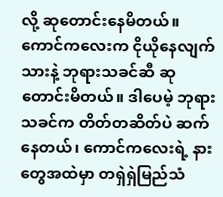လို့ ဆုတောင်းနေမိတယ်။ ကောင်ကလေးက ငိုယိုနေလျက်သားနဲ့ ဘုရားသခင်ဆီ ဆုတောင်းမိတယ်။ ဒါပေမဲ့ ဘုရားသခင်က တိတ်တဆိတ်ပဲ ဆက်နေတယ်၊ ကောင်ကလေးရဲ့ နားတွေအထဲမှာ တရှဲရှဲမြည်သံ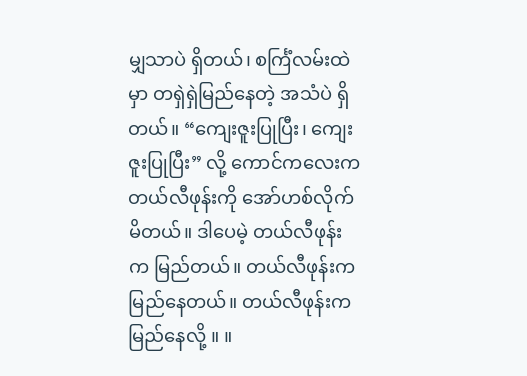မျှသာပဲ ရှိတယ်၊ စင်္ကြံလမ်းထဲမှာ တရှဲရှဲမြည်နေတဲ့ အသံပဲ ရှိတယ်။ “ကျေးဇူးပြုပြီး၊ ကျေးဇူးပြုပြီး” လို့ ကောင်ကလေးက တယ်လီဖုန်းကို အော်ဟစ်လိုက်မိတယ်။ ဒါပေမဲ့ တယ်လီဖုန်းက မြည်တယ်။ တယ်လီဖုန်းက မြည်နေတယ်။ တယ်လီဖုန်းက မြည်နေလို့ ။ ။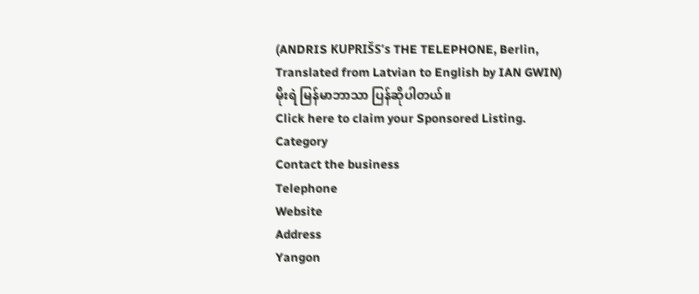(ANDRIS KUPRIŠS’s THE TELEPHONE, Berlin,
Translated from Latvian to English by IAN GWIN)
မိုးရဲ မြန်မာဘာသာ ပြန်ဆိုပါတယ်။
Click here to claim your Sponsored Listing.
Category
Contact the business
Telephone
Website
Address
Yangon